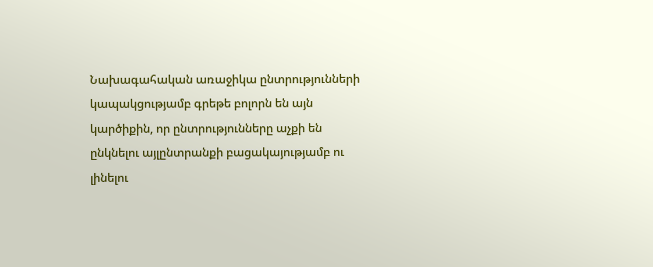Նախագահական առաջիկա ընտրությունների կապակցությամբ գրեթե բոլորն են այն կարծիքին, որ ընտրությունները աչքի են ընկնելու այլընտրանքի բացակայությամբ ու լինելու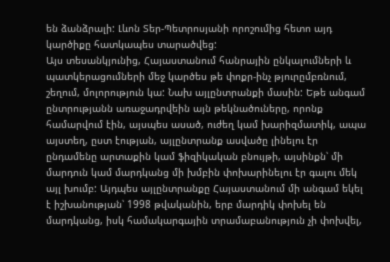են ձանձրալի: Լևոն Տեր-Պետրոսյանի որոշումից հետո այդ կարծիքը հատկապես տարածվեց:
Այս տեսանկյունից, Հայաստանում հանրային ընկալումների և պատկերացումների մեջ կարծես թե փոքր-ինչ թյուրըմբռնում, շեղում, մոլորություն կա: Նախ այլընտրանքի մասին: Եթե անգամ ընտրությանն առաջադրվեին այն թեկնածուները, որոնք համարվում էին, այսպես ասած, ուժեղ կամ խարիզմատիկ, ապա այստեղ, ըստ էության, այլընտրանք ասվածը լինելու էր ընդամենը արտաքին կամ ֆիզիկական բնույթի, այսինքն՝ մի մարդուն կամ մարդկանց մի խմբին փոխարինելու էր գալու մեկ այլ խումբ: Այդպես այլընտրանքը Հայաստանում մի անգամ եկել է իշխանության՝ 1998 թվականին, երբ մարդիկ փոխել են մարդկանց, իսկ համակարգային տրամաբանություն չի փոխվել,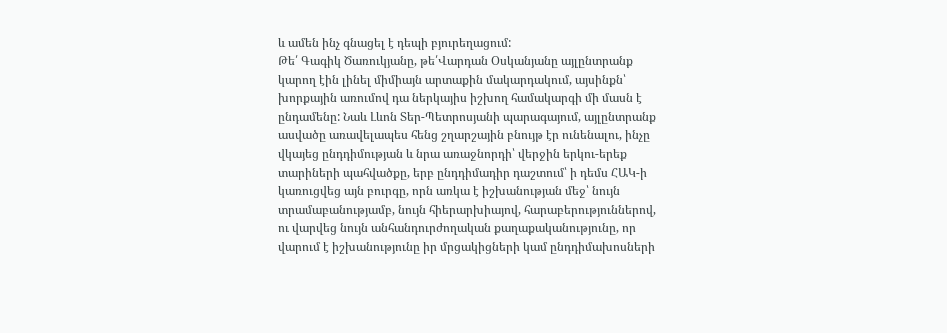և ամեն ինչ գնացել է դեպի բյուրեղացում:
Թե՛ Գագիկ Ծառուկյանը, թե՛Վարդան Օսկանյանը այլընտրանք կարող էին լինել միմիայն արտաքին մակարդակում, այսինքն՝ խորքային առումով դա ներկայիս իշխող համակարգի մի մասն է ընդամենը: Նաև Լևոն Տեր-Պետրոսյանի պարագայում, այլընտրանք ասվածը առավելապես հենց շղարշային բնույթ էր ունենալու, ինչը վկայեց ընդդիմության և նրա առաջնորդի՝ վերջին երկու-երեք տարիների պահվածքը, երբ ընդդիմադիր դաշտում՝ ի դեմս ՀԱԿ-ի կառուցվեց այն բուրգը, որն առկա է իշխանության մեջ՝ նույն տրամաբանությամբ, նույն հիերարխիայով, հարաբերություններով, ու վարվեց նույն անհանդուրժողական քաղաքականությունը, որ վարում է իշխանությունը իր մրցակիցների կամ ընդդիմախոսների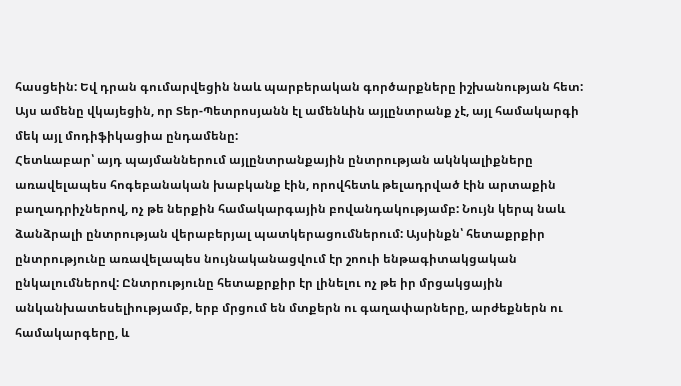հասցեին: Եվ դրան գումարվեցին նաև պարբերական գործարքները իշխանության հետ: Այս ամենը վկայեցին, որ Տեր-Պետրոսյանն էլ ամենևին այլընտրանք չէ, այլ համակարգի մեկ այլ մոդիֆիկացիա ընդամենը:
Հետևաբար՝ այդ պայմաններում այլընտրանքային ընտրության ակնկալիքները առավելապես հոգեբանական խաբկանք էին, որովհետև թելադրված էին արտաքին բաղադրիչներով, ոչ թե ներքին համակարգային բովանդակությամբ: Նույն կերպ նաև ձանձրալի ընտրության վերաբերյալ պատկերացումներում: Այսինքն՝ հետաքրքիր ընտրությունը առավելապես նույնականացվում էր շոուի ենթագիտակցական ընկալումներով: Ընտրությունը հետաքրքիր էր լինելու ոչ թե իր մրցակցային անկանխատեսելիությամբ, երբ մրցում են մտքերն ու գաղափարները, արժեքներն ու համակարգերը, և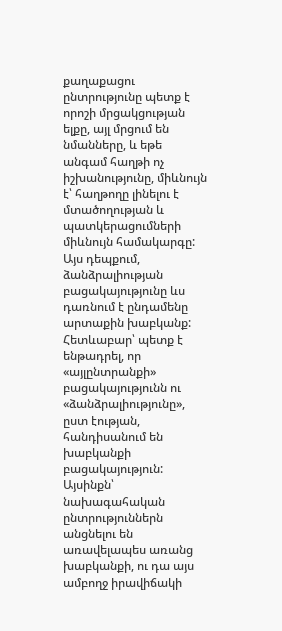քաղաքացու ընտրությունը պետք է որոշի մրցակցության ելքը, այլ մրցում են նմանները, և եթե անգամ հաղթի ոչ իշխանությունը, միևնույն է՝ հաղթողը լինելու է մտածողության և պատկերացումների միևնույն համակարգը: Այս դեպքում, ձանձրալիության բացակայությունը ևս դառնում է ընդամենը արտաքին խաբկանք:
Հետևաբար՝ պետք է ենթադրել, որ «այլընտրանքի» բացակայությունն ու «ձանձրալիությունը», ըստ էության, հանդիսանում են խաբկանքի բացակայություն: Այսինքն՝ նախագահական ընտրություններն անցնելու են առավելապես առանց խաբկանքի, ու դա այս ամբողջ իրավիճակի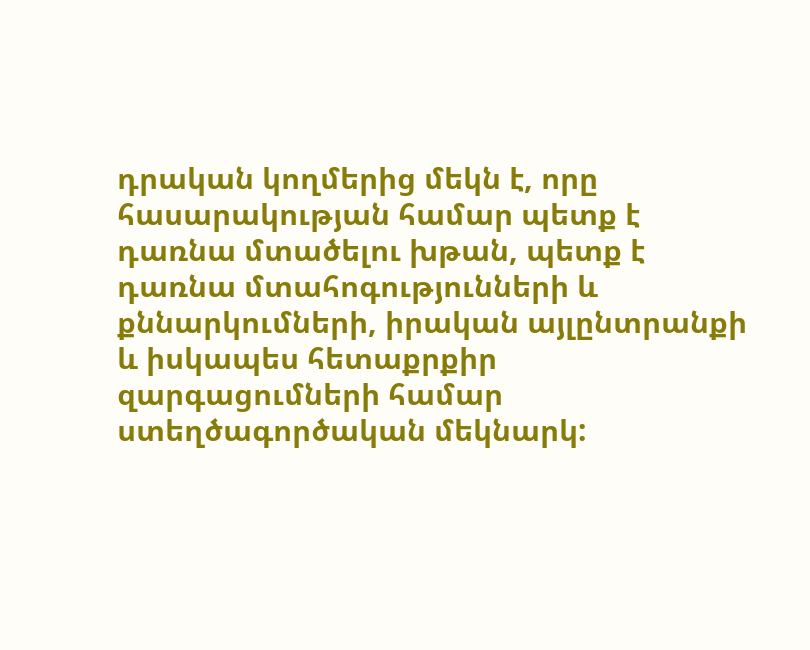դրական կողմերից մեկն է, որը հասարակության համար պետք է դառնա մտածելու խթան, պետք է դառնա մտահոգությունների և քննարկումների, իրական այլընտրանքի և իսկապես հետաքրքիր զարգացումների համար ստեղծագործական մեկնարկ: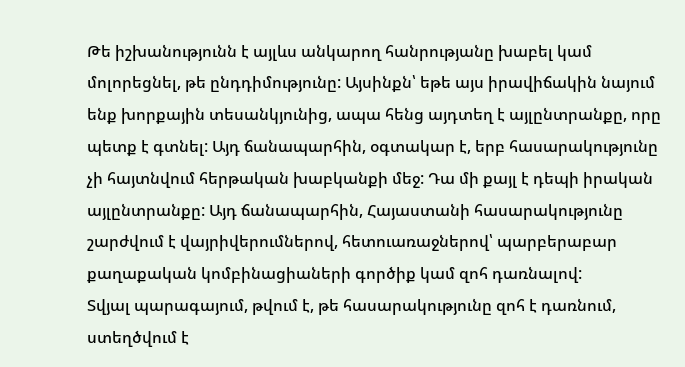Թե իշխանությունն է այլևս անկարող հանրությանը խաբել կամ մոլորեցնել, թե ընդդիմությունը: Այսինքն՝ եթե այս իրավիճակին նայում ենք խորքային տեսանկյունից, ապա հենց այդտեղ է այլընտրանքը, որը պետք է գտնել: Այդ ճանապարհին, օգտակար է, երբ հասարակությունը չի հայտնվում հերթական խաբկանքի մեջ: Դա մի քայլ է դեպի իրական այլընտրանքը: Այդ ճանապարհին, Հայաստանի հասարակությունը շարժվում է վայրիվերումներով, հետուառաջներով՝ պարբերաբար քաղաքական կոմբինացիաների գործիք կամ զոհ դառնալով:
Տվյալ պարագայում, թվում է, թե հասարակությունը զոհ է դառնում, ստեղծվում է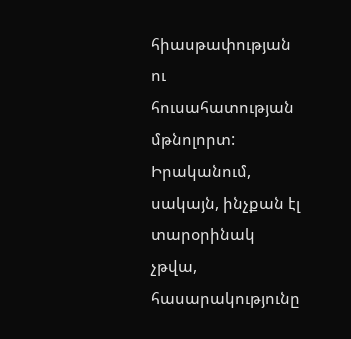հիասթափության ու հուսահատության մթնոլորտ: Իրականում, սակայն, ինչքան էլ տարօրինակ չթվա, հասարակությունը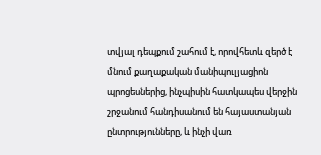տվյալ դեպքում շահում է, որովհետև զերծ է մնում քաղաքական մանիպուլյացիոն պրոցեսներից, ինչպիսին հատկապես վերջին շրջանում հանդիսանում են հայաստանյան ընտրությունները, և ինչի վառ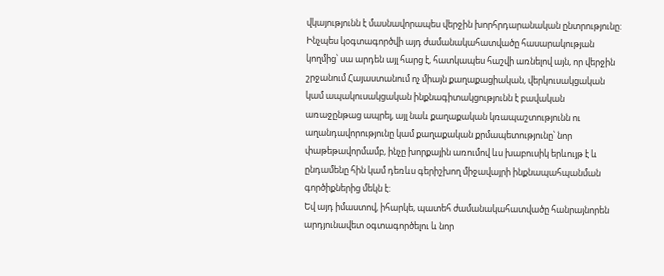վկայությունն է մասնավորապես վերջին խորհրդարանական ընտրությունը: Ինչպես կօգտագործվի այդ ժամանակահատվածը հասարակության կողմից՝ սա արդեն այլ հարց է, հատկապես հաշվի առնելով այն, որ վերջին շրջանում Հայաստանում ոչ միայն քաղաքացիական, վերկուսակցական կամ ապակուսակցական ինքնագիտակցությունն է բավական առաջընթաց ապրել, այլ նաև քաղաքական կռապաշտությունն ու աղանդավորությունը կամ քաղաքական քրմապետությունը՝ նոր փաթեթավորմամբ, ինչը խորքային առումով ևս խաբուսիկ երևույթ է և ընդամենը հին կամ դեռևս գերիշխող միջավայրի ինքնապահպանման գործիքներից մեկն է:
Եվ այդ իմաստով, իհարկե, պատեհ ժամանակահատվածը հանրայնորեն արդյունավետ օգտագործելու և նոր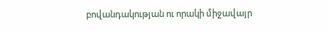բովանդակության ու որակի միջավայր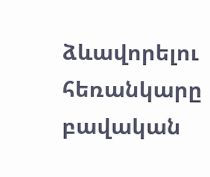ձևավորելու հեռանկարը բավական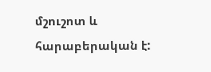մշուշոտ և հարաբերական է: